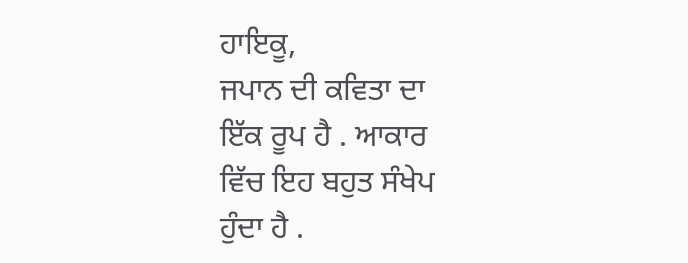ਹਾਇਕੂ,
ਜਪਾਨ ਦੀ ਕਵਿਤਾ ਦਾ
ਇੱਕ ਰੂਪ ਹੈ . ਆਕਾਰ
ਵਿੱਚ ਇਹ ਬਹੁਤ ਸੰਖੇਪ
ਹੁੰਦਾ ਹੈ .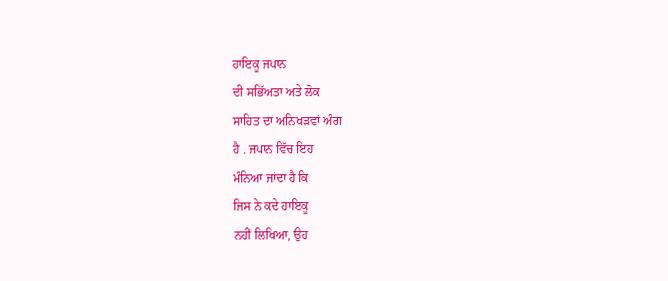ਹਾਇਕੂ ਜਪਾਨ
ਦੀ ਸਭਿੱਅਤਾ ਅਤੇ ਲੋਕ
ਸਾਹਿਤ ਦਾ ਅਨਿਖੜਵਾਂ ਅੰਗ
ਹੈ . ਜਪਾਨ ਵਿੱਚ ਇਹ
ਮੰਨਿਆ ਜਾਂਦਾ ਹੈ ਕਿ
ਜਿਸ ਨੇ ਕਦੇ ਹਾਇਕੂ
ਨਹੀਂ ਲਿਖਿਆ, ਉਹ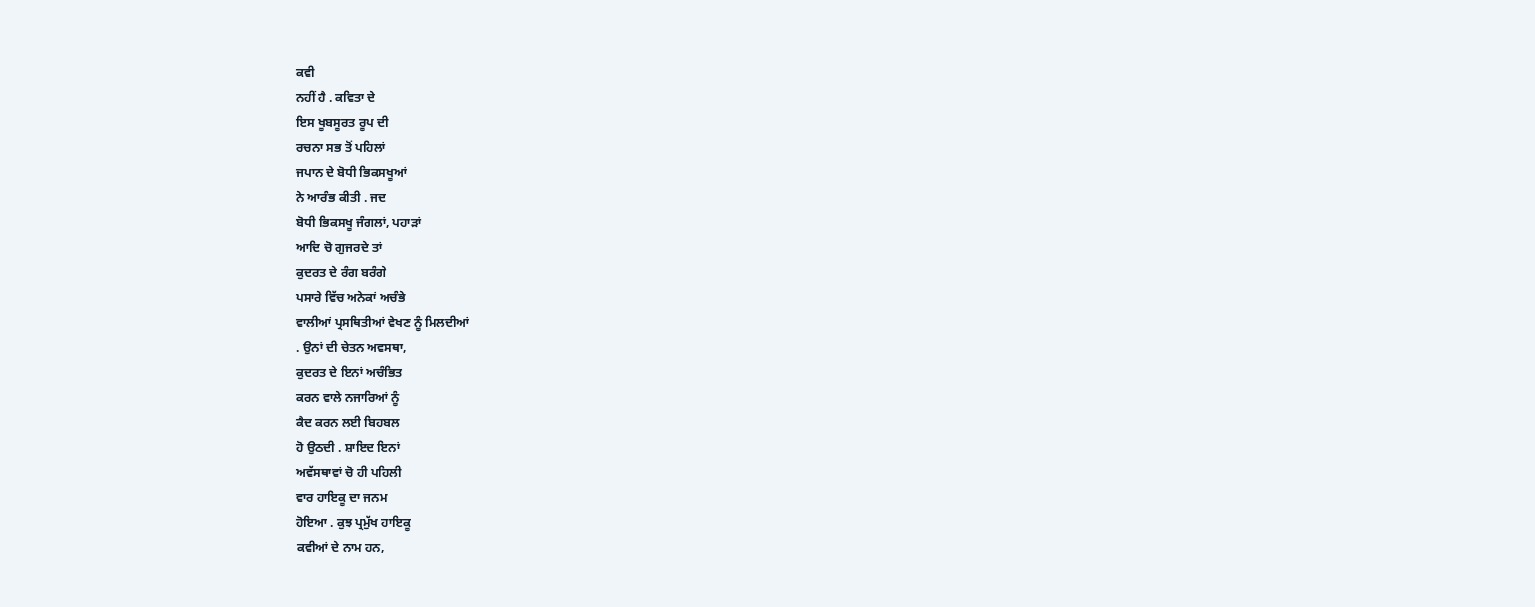ਕਵੀ
ਨਹੀਂ ਹੈ . ਕਵਿਤਾ ਦੇ
ਇਸ ਖੂਬਸੂਰਤ ਰੂਪ ਦੀ
ਰਚਨਾ ਸਭ ਤੋਂ ਪਹਿਲਾਂ
ਜਪਾਨ ਦੇ ਬੋਧੀ ਭਿਕਸਖੂਆਂ
ਨੇ ਆਰੰਭ ਕੀਤੀ . ਜਦ
ਬੋਧੀ ਭਿਕਸਖੂ ਜੰਗਲਾਂ, ਪਹਾੜਾਂ
ਆਦਿ ਚੋ ਗੁਜਰਦੇ ਤਾਂ
ਕੁਦਰਤ ਦੇ ਰੰਗ ਬਰੰਗੇ
ਪਸਾਰੇ ਵਿੱਚ ਅਨੇਕਾਂ ਅਚੰਭੇ
ਵਾਲੀਆਂ ਪ੍ਰਸਥਿਤੀਆਂ ਵੇਖਣ ਨੂੰ ਮਿਲਦੀਆਂ
. ਉਨਾਂ ਦੀ ਚੇਤਨ ਅਵਸਥਾ,
ਕੁਦਰਤ ਦੇ ਇਨਾਂ ਅਚੰਭਿਤ
ਕਰਨ ਵਾਲੇ ਨਜਾਰਿਆਂ ਨੂੰ
ਕੈਦ ਕਰਨ ਲਈ ਬਿਹਬਲ
ਹੋ ਉਠਦੀ . ਸ਼ਾਇਦ ਇਨਾਂ
ਅਵੱਸਥਾਵਾਂ ਚੋ ਹੀ ਪਹਿਲੀ
ਵਾਰ ਹਾਇਕੂ ਦਾ ਜਨਮ
ਹੋਇਆ . ਕੁਝ ਪ੍ਰਮੁੱਖ ਹਾਇਕੂ
ਕਵੀਆਂ ਦੇ ਨਾਮ ਹਨ,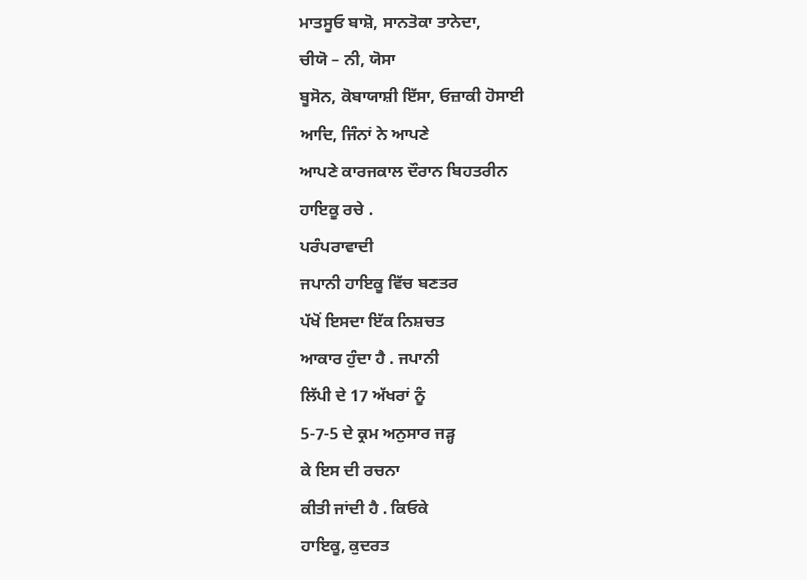ਮਾਤਸੂਓ ਬਾਸ਼ੋ, ਸਾਨਤੋਕਾ ਤਾਨੇਦਾ,
ਚੀਯੋ – ਨੀ, ਯੋਸਾ
ਬੂਸੋਨ, ਕੋਬਾਯਾਸ਼ੀ ਇੱਸਾ, ਓਜ਼ਾਕੀ ਹੋਸਾਈ
ਆਦਿ, ਜਿੰਨਾਂ ਨੇ ਆਪਣੇ
ਆਪਣੇ ਕਾਰਜਕਾਲ ਦੌਰਾਨ ਬਿਹਤਰੀਨ
ਹਾਇਕੂ ਰਚੇ .
ਪਰੰਪਰਾਵਾਦੀ
ਜਪਾਨੀ ਹਾਇਕੂ ਵਿੱਚ ਬਣਤਰ
ਪੱਖੋਂ ਇਸਦਾ ਇੱਕ ਨਿਸ਼ਚਤ
ਆਕਾਰ ਹੁੰਦਾ ਹੈ . ਜਪਾਨੀ
ਲਿੱਪੀ ਦੇ 17 ਅੱਖਰਾਂ ਨੂੰ
5-7-5 ਦੇ ਕ੍ਰਮ ਅਨੁਸਾਰ ਜੜ੍ਹ
ਕੇ ਇਸ ਦੀ ਰਚਨਾ
ਕੀਤੀ ਜਾਂਦੀ ਹੈ . ਕਿਓਕੇ
ਹਾਇਕੂ, ਕੁਦਰਤ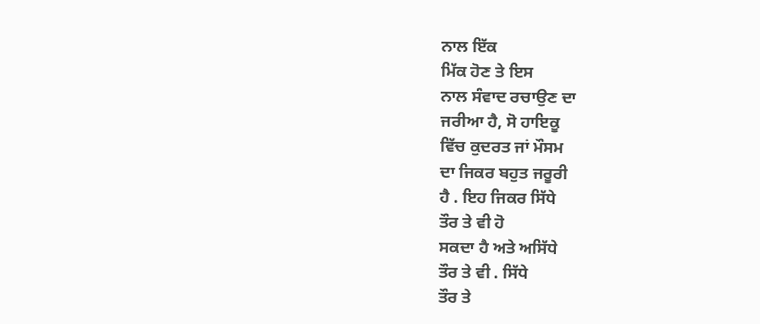ਨਾਲ ਇੱਕ
ਮਿੱਕ ਹੋਣ ਤੇ ਇਸ
ਨਾਲ ਸੰਵਾਦ ਰਚਾਉਣ ਦਾ
ਜਰੀਆ ਹੈ, ਸੋ ਹਾਇਕੂ
ਵਿੱਚ ਕੁਦਰਤ ਜਾਂ ਮੌਸਮ
ਦਾ ਜਿਕਰ ਬਹੁਤ ਜਰੂਰੀ
ਹੈ . ਇਹ ਜਿਕਰ ਸਿੱਧੇ
ਤੌਰ ਤੇ ਵੀ ਹੋ
ਸਕਦਾ ਹੈ ਅਤੇ ਅਸਿੱਧੇ
ਤੌਰ ਤੇ ਵੀ . ਸਿੱਧੇ
ਤੌਰ ਤੇ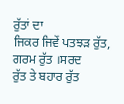ਰੁੱਤਾਂ ਦਾ
ਜਿਕਰ ਜਿਵੇਂ ਪਤਝੜ ਰੁੱਤ,
ਗਰਮ ਰੁੱਤ ।ਸਰਦ
ਰੁੱਤ ਤੇ ਬਹਾਰ ਰੁੱਤ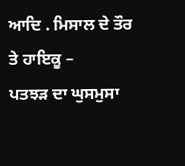ਆਦਿ . ਮਿਸਾਲ ਦੇ ਤੌਰ
ਤੇ ਹਾਇਕੂ –
ਪਤਝੜ ਦਾ ਘੁਸਮੁਸਾ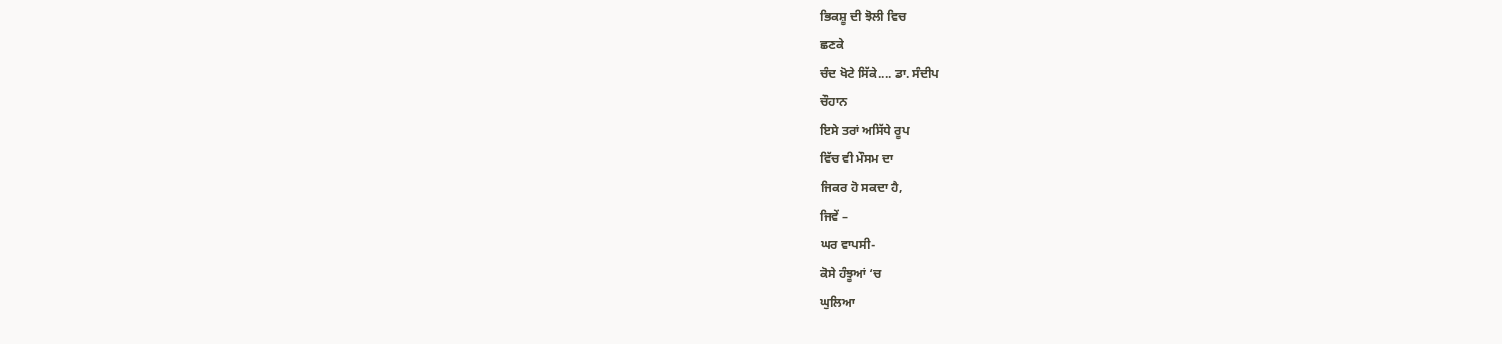ਭਿਕਸ਼ੂ ਦੀ ਝੋਲੀ ਵਿਚ
ਛਣਕੇ
ਚੰਦ ਖੋਟੇ ਸਿੱਕੇ.... ਡਾ. ਸੰਦੀਪ
ਚੌਹਾਨ
ਇਸੇ ਤਰਾਂ ਅਸਿੱਧੇ ਰੂਪ
ਵਿੱਚ ਵੀ ਮੌਸਮ ਦਾ
ਜਿਕਰ ਹੋ ਸਕਦਾ ਹੈ,
ਜਿਵੇਂ –
ਘਰ ਵਾਪਸੀ-
ਕੋਸੇ ਹੰਝੂਆਂ ‘ਚ
ਘੁਲਿਆ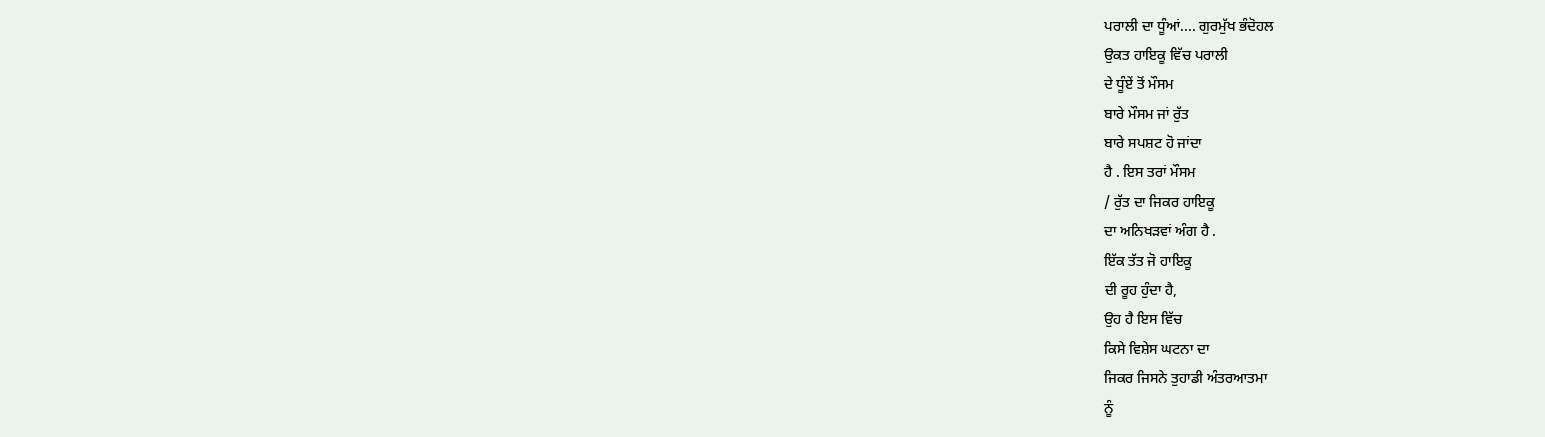ਪਰਾਲੀ ਦਾ ਧੂੰਆਂ.... ਗੁਰਮੁੱਖ ਭੰਦੋਹਲ
ਉਕਤ ਹਾਇਕੂ ਵਿੱਚ ਪਰਾਲੀ
ਦੇ ਧੂੰਏਂ ਤੋਂ ਮੌਸਮ
ਬਾਰੇ ਮੌਸਮ ਜਾਂ ਰੁੱਤ
ਬਾਰੇ ਸਪਸ਼ਟ ਹੋ ਜਾਂਦਾ
ਹੈ . ਇਸ ਤਰਾਂ ਮੌਸਮ
/ ਰੁੱਤ ਦਾ ਜਿਕਰ ਹਾਇਕੂ
ਦਾ ਅਨਿਖੜਵਾਂ ਅੰਗ ਹੈ .
ਇੱਕ ਤੱਤ ਜੋ ਹਾਇਕੂ
ਦੀ ਰੂਹ ਹੁੰਦਾ ਹੈ,
ਉਹ ਹੈ ਇਸ ਵਿੱਚ
ਕਿਸੇ ਵਿਸ਼ੇਸ ਘਟਨਾ ਦਾ
ਜਿਕਰ ਜਿਸਨੇ ਤੁਹਾਡੀ ਅੰਤਰਆਤਮਾ
ਨੂੰ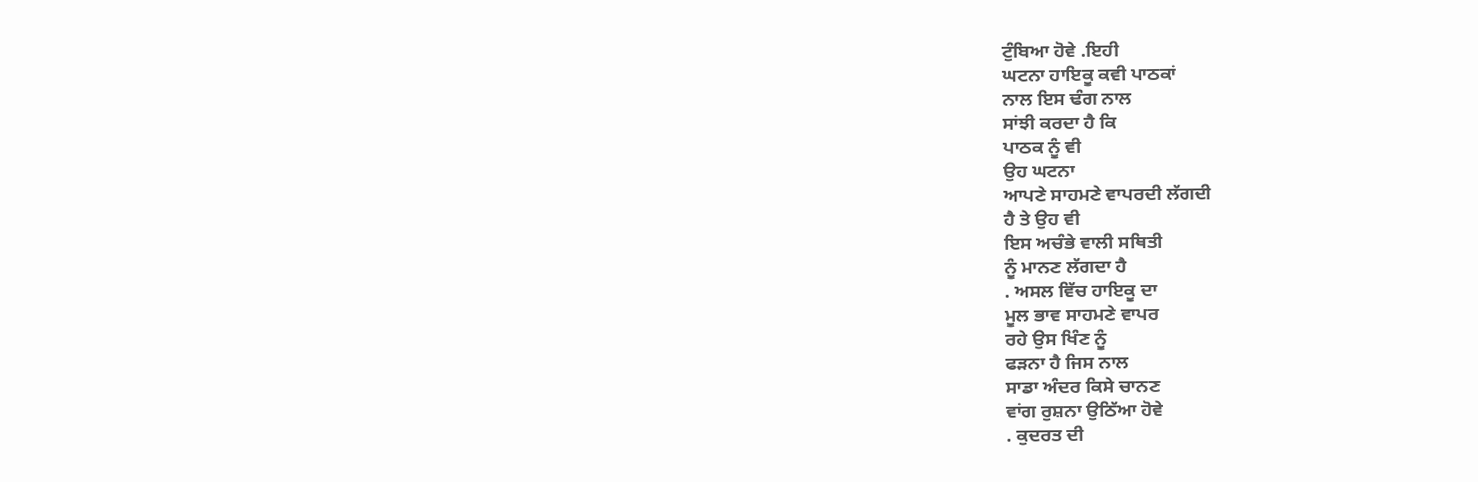ਟੁੰਬਿਆ ਹੋਵੇ .ਇਹੀ
ਘਟਨਾ ਹਾਇਕੂ ਕਵੀ ਪਾਠਕਾਂ
ਨਾਲ ਇਸ ਢੰਗ ਨਾਲ
ਸਾਂਝੀ ਕਰਦਾ ਹੈ ਕਿ
ਪਾਠਕ ਨੂੰ ਵੀ
ਉਹ ਘਟਨਾ
ਆਪਣੇ ਸਾਹਮਣੇ ਵਾਪਰਦੀ ਲੱਗਦੀ
ਹੈ ਤੇ ਉਹ ਵੀ
ਇਸ ਅਚੰਭੇ ਵਾਲੀ ਸਥਿਤੀ
ਨੂੰ ਮਾਨਣ ਲੱਗਦਾ ਹੈ
. ਅਸਲ ਵਿੱਚ ਹਾਇਕੂ ਦਾ
ਮੂਲ ਭਾਵ ਸਾਹਮਣੇ ਵਾਪਰ
ਰਹੇ ਉਸ ਖਿੰਣ ਨੂੰ
ਫੜਨਾ ਹੈ ਜਿਸ ਨਾਲ
ਸਾਡਾ ਅੰਦਰ ਕਿਸੇ ਚਾਨਣ
ਵਾਂਗ ਰੁਸ਼ਨਾ ਉਠਿੱਆ ਹੋਵੇ
. ਕੁਦਰਤ ਦੀ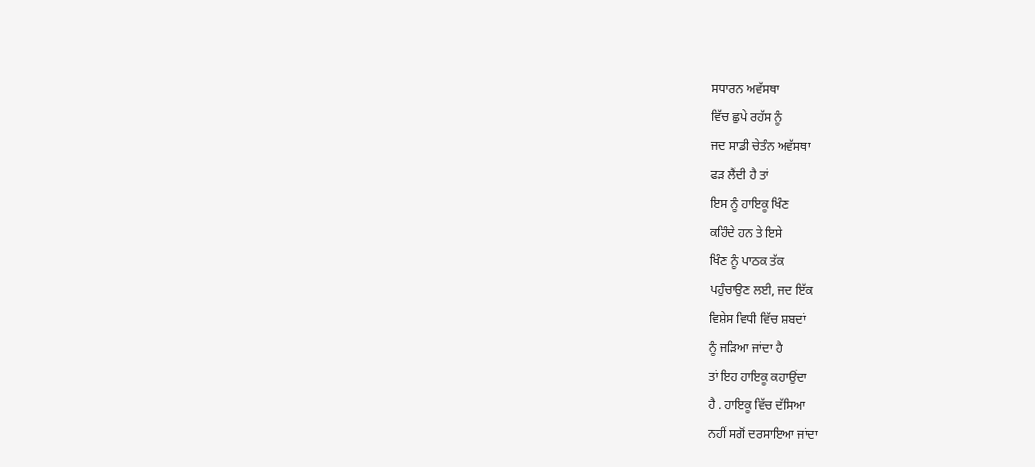ਸਧਾਰਨ ਅਵੱਸਥਾ
ਵਿੱਚ ਛੁਪੇ ਰਹੱਸ ਨੂੰ
ਜਦ ਸਾਡੀ ਚੇਤੰਨ ਅਵੱਸਥਾ
ਫੜ ਲੈਂਦੀ ਹੈ ਤਾਂ
ਇਸ ਨੂੰ ਹਾਇਕੂ ਖਿੰਣ
ਕਹਿੰਦੇ ਹਨ ਤੇ ਇਸੇ
ਖਿੰਣ ਨੂੰ ਪਾਠਕ ਤੱਕ
ਪਹੁੰਚਾਉਣ ਲਈ, ਜਦ ਇੱਕ
ਵਿਸ਼ੇਸ ਵਿਧੀ ਵਿੱਚ ਸ਼ਬਦਾਂ
ਨੂੰ ਜੜਿਆ ਜਾਂਦਾ ਹੈ
ਤਾਂ ਇਹ ਹਾਇਕੂ ਕਹਾਉਂਦਾ
ਹੈ . ਹਾਇਕੂ ਵਿੱਚ ਦੱਸਿਆ
ਨਹੀਂ ਸਗੋਂ ਦਰਸਾਇਆ ਜਾਂਦਾ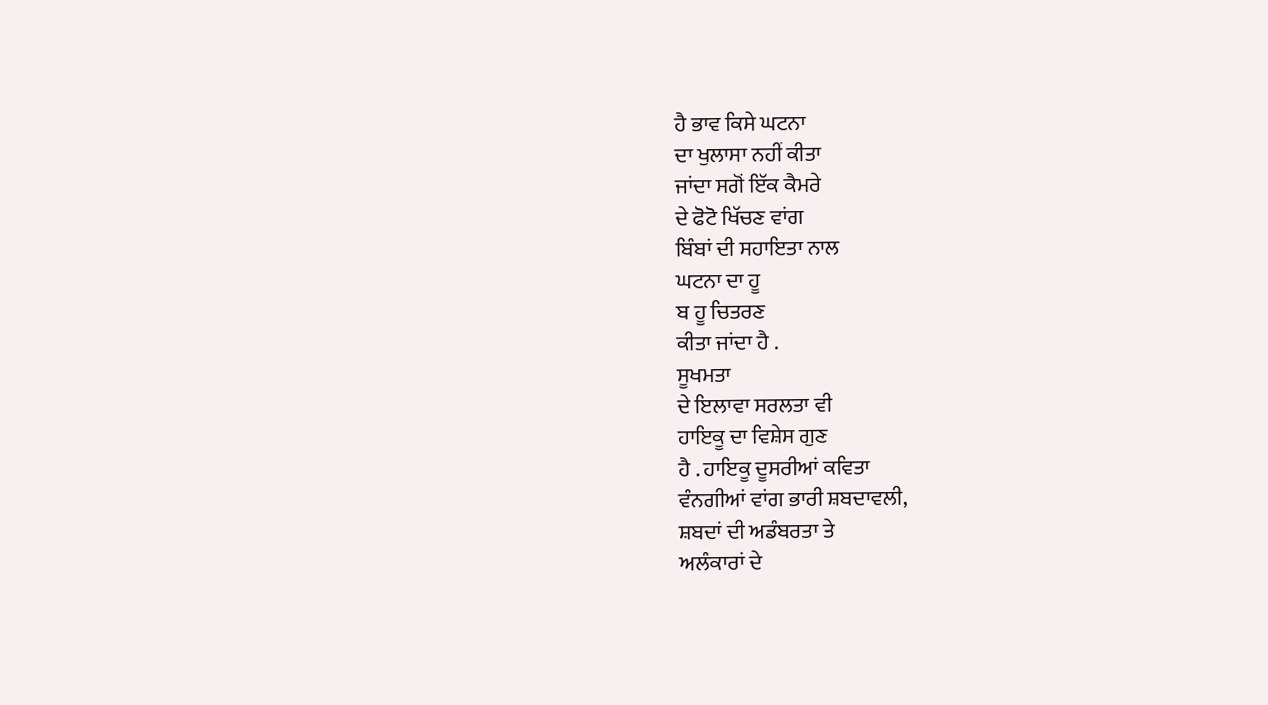ਹੈ ਭਾਵ ਕਿਸੇ ਘਟਨਾ
ਦਾ ਖੁਲਾਸਾ ਨਹੀਂ ਕੀਤਾ
ਜਾਂਦਾ ਸਗੋਂ ਇੱਕ ਕੈਮਰੇ
ਦੇ ਫੋਟੋ ਖਿੱਚਣ ਵਾਂਗ
ਬਿੰਬਾਂ ਦੀ ਸਹਾਇਤਾ ਨਾਲ
ਘਟਨਾ ਦਾ ਹੂ
ਬ ਹੂ ਚਿਤਰਣ
ਕੀਤਾ ਜਾਂਦਾ ਹੈ .
ਸੂਖਮਤਾ
ਦੇ ਇਲਾਵਾ ਸਰਲਤਾ ਵੀ
ਹਾਇਕੂ ਦਾ ਵਿਸ਼ੇਸ ਗੁਣ
ਹੈ . ਹਾਇਕੂ ਦੂਸਰੀਆਂ ਕਵਿਤਾ
ਵੰਨਗੀਆਂ ਵਾਂਗ ਭਾਰੀ ਸ਼ਬਦਾਵਲੀ,
ਸ਼ਬਦਾਂ ਦੀ ਅਡੰਬਰਤਾ ਤੇ
ਅਲੰਕਾਰਾਂ ਦੇ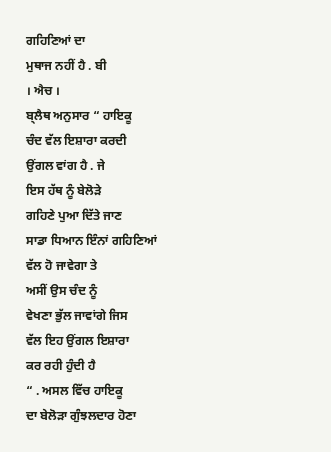ਗਹਿਣਿਆਂ ਦਾ
ਮੁਥਾਜ ਨਹੀਂ ਹੈ . ਬੀ
। ਐਚ ।
ਬ੍ਲੈਥ ਅਨੁਸਾਰ “ ਹਾਇਕੂ
ਚੰਦ ਵੱਲ ਇਸ਼ਾਰਾ ਕਰਦੀ
ਉਂਗਲ ਵਾਂਗ ਹੈ . ਜੇ
ਇਸ ਹੱਥ ਨੂੰ ਬੇਲੋੜੇ
ਗਹਿਣੇ ਪੁਆ ਦਿੱਤੇ ਜਾਣ
ਸਾਡਾ ਧਿਆਨ ਇੰਨਾਂ ਗਹਿਣਿਆਂ
ਵੱਲ ਹੋ ਜਾਵੇਗਾ ਤੇ
ਅਸੀਂ ਉਸ ਚੰਦ ਨੂੰ
ਵੇਖਣਾ ਭੁੱਲ ਜਾਵਾਂਗੇ ਜਿਸ
ਵੱਲ ਇਹ ਉਂਗਲ ਇਸ਼ਾਰਾ
ਕਰ ਰਹੀ ਹੁੰਦੀ ਹੈ
“ . ਅਸਲ ਵਿੱਚ ਹਾਇਕੂ
ਦਾ ਬੇਲੋੜਾ ਗੁੰਝਲਦਾਰ ਹੋਣਾ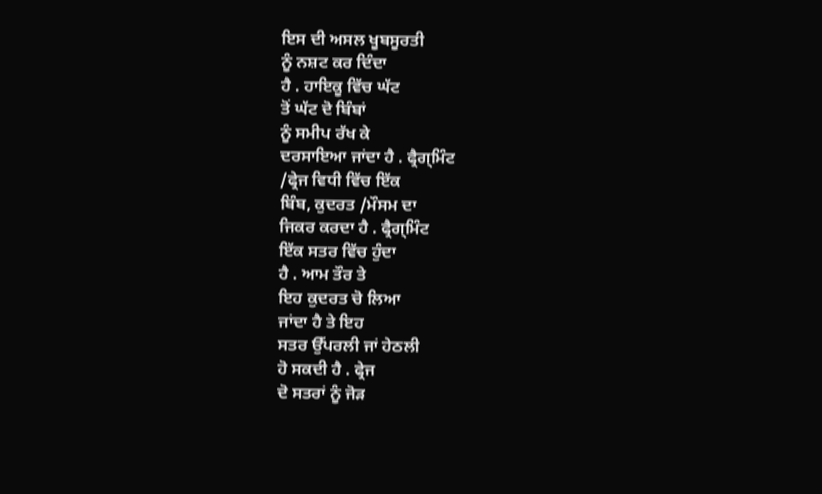ਇਸ ਦੀ ਅਸਲ ਖੂਬਸੂਰਤੀ
ਨੂੰ ਨਸ਼ਟ ਕਰ ਦਿੰਦਾ
ਹੈ . ਹਾਇਕੂ ਵਿੱਚ ਘੱਟ
ਤੋਂ ਘੱਟ ਦੋ ਬਿੰਬਾਂ
ਨੂੰ ਸਮੀਪ ਰੱਖ ਕੇ
ਦਰਸਾਇਆ ਜਾਂਦਾ ਹੈ . ਫ੍ਰੈਗ੍ਮਿੰਟ
/ਫ੍ਰੇਜ ਵਿਧੀ ਵਿੱਚ ਇੱਕ
ਬਿੰਬ, ਕੁਦਰਤ /ਮੌਸਮ ਦਾ
ਜਿਕਰ ਕਰਦਾ ਹੈ . ਫ੍ਰੈਗ੍ਮਿੰਟ
ਇੱਕ ਸਤਰ ਵਿੱਚ ਹੁੰਦਾ
ਹੈ . ਆਮ ਤੌਰ ਤੇ
ਇਹ ਕੁਦਰਤ ਚੋ ਲਿਆ
ਜਾਂਦਾ ਹੈ ਤੇ ਇਹ
ਸਤਰ ਉੱਪਰਲੀ ਜਾਂ ਹੇਠਲੀ
ਹੋ ਸਕਦੀ ਹੈ . ਫ੍ਰੇਜ
ਦੋ ਸਤਰਾਂ ਨੂੰ ਜੋੜ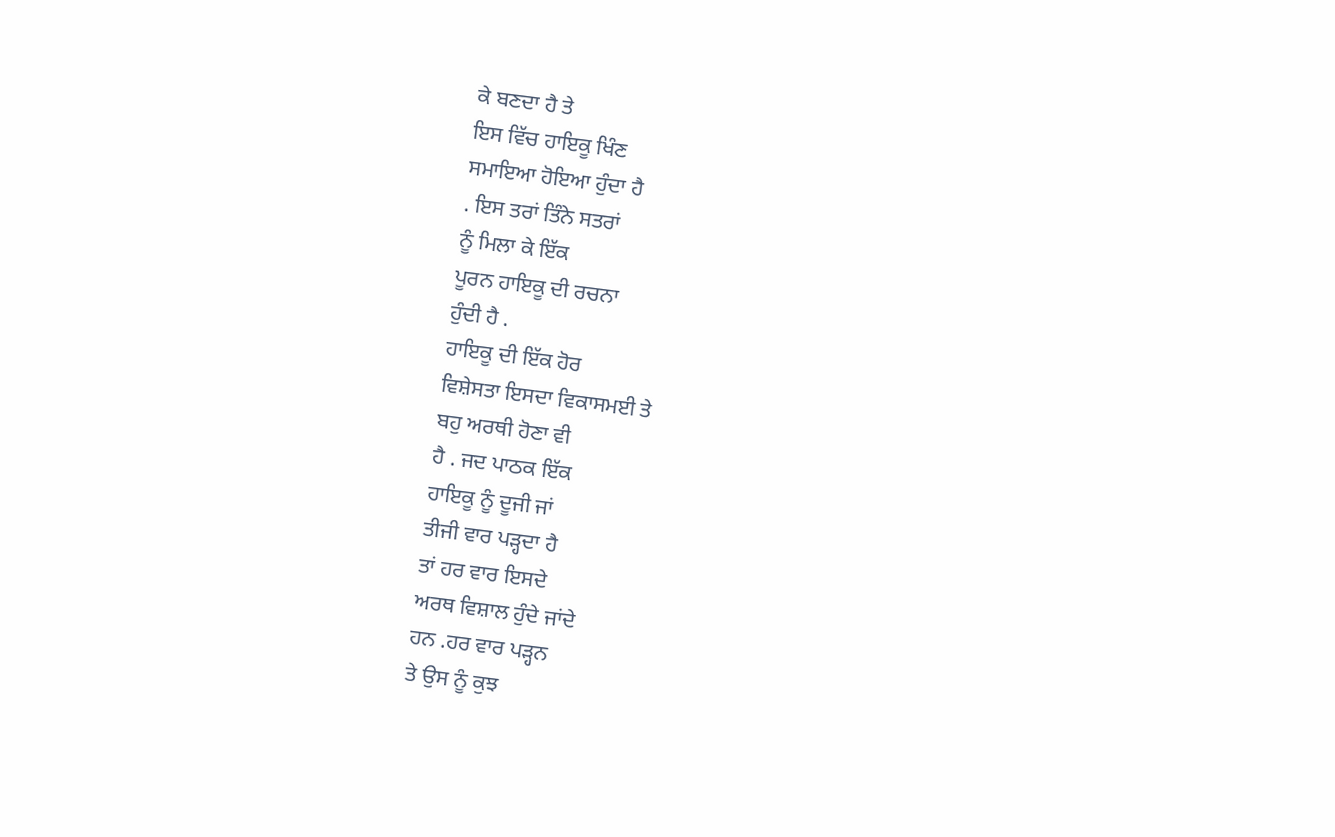ਕੇ ਬਣਦਾ ਹੈ ਤੇ
ਇਸ ਵਿੱਚ ਹਾਇਕੂ ਖਿੰਣ
ਸਮਾਇਆ ਹੋਇਆ ਹੁੰਦਾ ਹੈ
. ਇਸ ਤਰਾਂ ਤਿੰਨੇ ਸਤਰਾਂ
ਨੂੰ ਮਿਲਾ ਕੇ ਇੱਕ
ਪੂਰਨ ਹਾਇਕੂ ਦੀ ਰਚਨਾ
ਹੁੰਦੀ ਹੈ .
ਹਾਇਕੂ ਦੀ ਇੱਕ ਹੋਰ
ਵਿਸ਼ੇਸਤਾ ਇਸਦਾ ਵਿਕਾਸਮਈ ਤੇ
ਬਹੁ ਅਰਥੀ ਹੋਣਾ ਵੀ
ਹੈ . ਜਦ ਪਾਠਕ ਇੱਕ
ਹਾਇਕੂ ਨੂੰ ਦੂਜੀ ਜਾਂ
ਤੀਜੀ ਵਾਰ ਪੜ੍ਹਦਾ ਹੈ
ਤਾਂ ਹਰ ਵਾਰ ਇਸਦੇ
ਅਰਥ ਵਿਸ਼ਾਲ ਹੁੰਦੇ ਜਾਂਦੇ
ਹਨ .ਹਰ ਵਾਰ ਪੜ੍ਹਨ
ਤੇ ਉਸ ਨੂੰ ਕੁਝ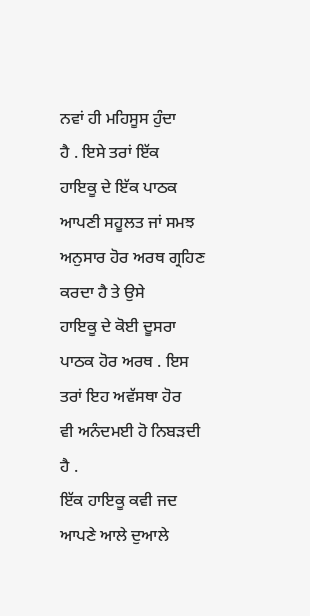ਨਵਾਂ ਹੀ ਮਹਿਸੂਸ ਹੁੰਦਾ
ਹੈ . ਇਸੇ ਤਰਾਂ ਇੱਕ
ਹਾਇਕੂ ਦੇ ਇੱਕ ਪਾਠਕ
ਆਪਣੀ ਸਹੂਲਤ ਜਾਂ ਸਮਝ
ਅਨੁਸਾਰ ਹੋਰ ਅਰਥ ਗ੍ਰਹਿਣ
ਕਰਦਾ ਹੈ ਤੇ ਉਸੇ
ਹਾਇਕੂ ਦੇ ਕੋਈ ਦੂਸਰਾ
ਪਾਠਕ ਹੋਰ ਅਰਥ . ਇਸ
ਤਰਾਂ ਇਹ ਅਵੱਸਥਾ ਹੋਰ
ਵੀ ਅਨੰਦਮਈ ਹੋ ਨਿਬੜਦੀ
ਹੈ .
ਇੱਕ ਹਾਇਕੂ ਕਵੀ ਜਦ
ਆਪਣੇ ਆਲੇ ਦੁਆਲੇ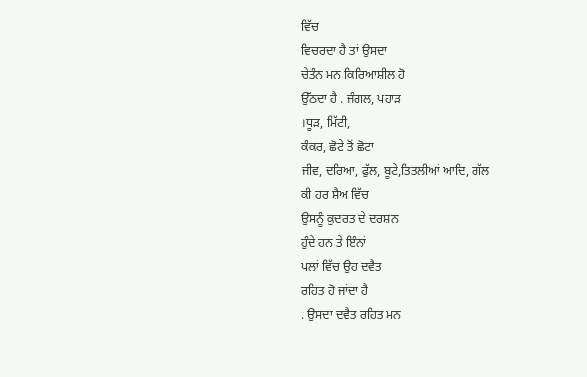ਵਿੱਚ
ਵਿਚਰਦਾ ਹੈ ਤਾਂ ਉਸਦਾ
ਚੇਤੰਨ ਮਨ ਕਿਰਿਆਸ਼ੀਲ ਹੋ
ਉੱਠਦਾ ਹੈ . ਜੰਗਲ, ਪਹਾੜ
।ਧੂੜ, ਮਿੱਟੀ,
ਕੰਕਰ, ਛੋਟੇ ਤੋਂ ਛੋਟਾ
ਜੀਵ, ਦਰਿਆ, ਫੁੱਲ, ਬੂਟੇ,ਤਿਤਲੀਆਂ ਆਦਿ, ਗੱਲ
ਕੀ ਹਰ ਸ਼ੈਅ ਵਿੱਚ
ਉਸਨੂੰ ਕੁਦਰਤ ਦੇ ਦਰਸ਼ਨ
ਹੁੰਦੇ ਹਨ ਤੇ ਇੰਨਾਂ
ਪਲਾਂ ਵਿੱਚ ਉਹ ਦਵੈਤ
ਰਹਿਤ ਹੋ ਜਾਂਦਾ ਹੈ
. ਉਸਦਾ ਦਵੈਤ ਰਹਿਤ ਮਨ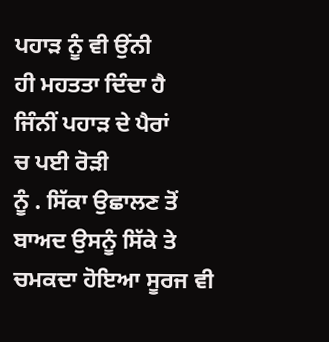ਪਹਾੜ ਨੂੰ ਵੀ ਉਂਨੀ
ਹੀ ਮਹਤਤਾ ਦਿੰਦਾ ਹੈ
ਜਿੰਨੀਂ ਪਹਾੜ ਦੇ ਪੈਰਾਂ
ਚ ਪਈ ਰੋੜੀ
ਨੂੰ . ਸਿੱਕਾ ਉਛਾਲਣ ਤੋਂ
ਬਾਅਦ ਉਸਨੂੰ ਸਿੱਕੇ ਤੇ
ਚਮਕਦਾ ਹੋਇਆ ਸੂਰਜ ਵੀ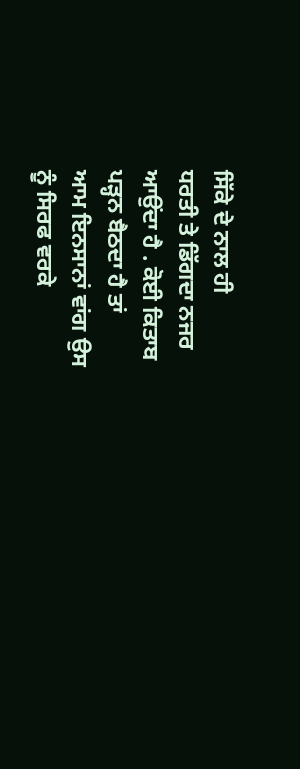ਸਿੱਕੇ ਦੇ ਨਾਲ ਹੀ
ਧਰਤੀ ਤੇ ਡਿੱਗਦਾ ਨਜਰ
ਆਉਂਦਾ ਹੈ . ਕੋਈ ਕਿਤਾਬ
ਪੜ੍ਹਨ ਬੈਠਦਾ ਹੈ ਤਾਂ
ਆਮ ਇਨਸਾਨਾਂ ਵਾਂਗ ਉਸ
ਨੂੰ ਸਿਰਫ ਵਰਕੇ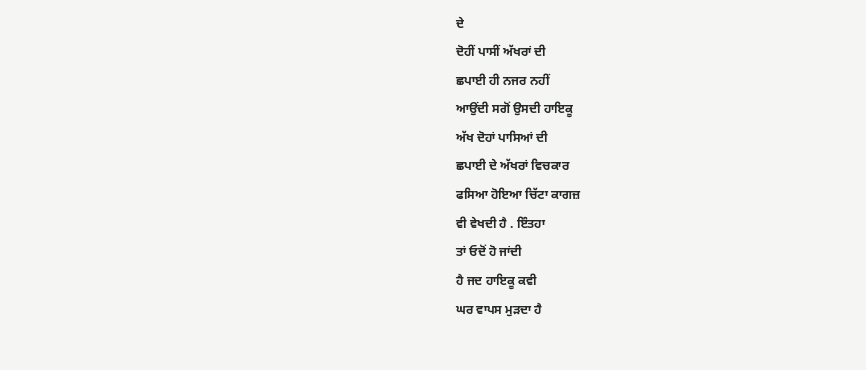ਦੇ
ਦੋਹੀਂ ਪਾਸੀਂ ਅੱਖਰਾਂ ਦੀ
ਛਪਾਈ ਹੀ ਨਜਰ ਨਹੀਂ
ਆਉਂਦੀ ਸਗੋਂ ਉਸਦੀ ਹਾਇਕੂ
ਅੱਖ ਦੋਹਾਂ ਪਾਸਿਆਂ ਦੀ
ਛਪਾਈ ਦੇ ਅੱਖਰਾਂ ਵਿਚਕਾਰ
ਫਸਿਆ ਹੋਇਆ ਚਿੱਟਾ ਕਾਗਜ਼
ਵੀ ਵੇਖਦੀ ਹੈ . ਇੰਤਹਾ
ਤਾਂ ਓਦੋਂ ਹੋ ਜਾਂਦੀ
ਹੈ ਜਦ ਹਾਇਕੂ ਕਵੀ
ਘਰ ਵਾਪਸ ਮੁੜਦਾ ਹੈ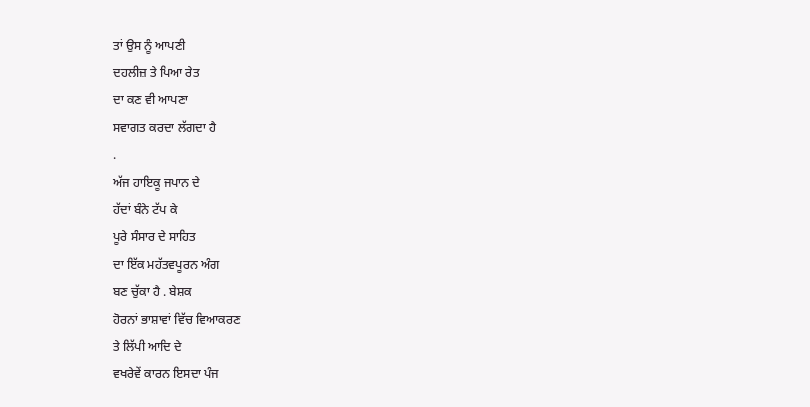ਤਾਂ ਉਸ ਨੂੰ ਆਪਣੀ
ਦਹਲੀਜ਼ ਤੇ ਪਿਆ ਰੇਤ
ਦਾ ਕਣ ਵੀ ਆਪਣਾ
ਸਵਾਗਤ ਕਰਦਾ ਲੱਗਦਾ ਹੈ
.
ਅੱਜ ਹਾਇਕੂ ਜਪਾਨ ਦੇ
ਹੱਦਾਂ ਬੰਨੇ ਟੱਪ ਕੇ
ਪੂਰੇ ਸੰਸਾਰ ਦੇ ਸਾਹਿਤ
ਦਾ ਇੱਕ ਮਹੱਤਵਪੂਰਨ ਅੰਗ
ਬਣ ਚੁੱਕਾ ਹੈ . ਬੇਸ਼ਕ
ਹੋਰਨਾਂ ਭਾਸ਼ਾਵਾਂ ਵਿੱਚ ਵਿਆਕਰਣ
ਤੇ ਲਿੱਪੀ ਆਦਿ ਦੇ
ਵਖਰੇਵੇਂ ਕਾਰਨ ਇਸਦਾ ਪੰਜ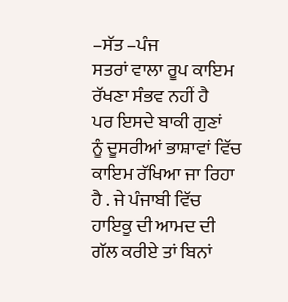–ਸੱਤ –ਪੰਜ
ਸਤਰਾਂ ਵਾਲਾ ਰੂਪ ਕਾਇਮ
ਰੱਖਣਾ ਸੰਭਵ ਨਹੀਂ ਹੈ
ਪਰ ਇਸਦੇ ਬਾਕੀ ਗੁਣਾਂ
ਨੂੰ ਦੂਸਰੀਆਂ ਭਾਸ਼ਾਵਾਂ ਵਿੱਚ
ਕਾਇਮ ਰੱਖਿਆ ਜਾ ਰਿਹਾ
ਹੈ . ਜੇ ਪੰਜਾਬੀ ਵਿੱਚ
ਹਾਇਕੂ ਦੀ ਆਮਦ ਦੀ
ਗੱਲ ਕਰੀਏ ਤਾਂ ਬਿਨਾਂ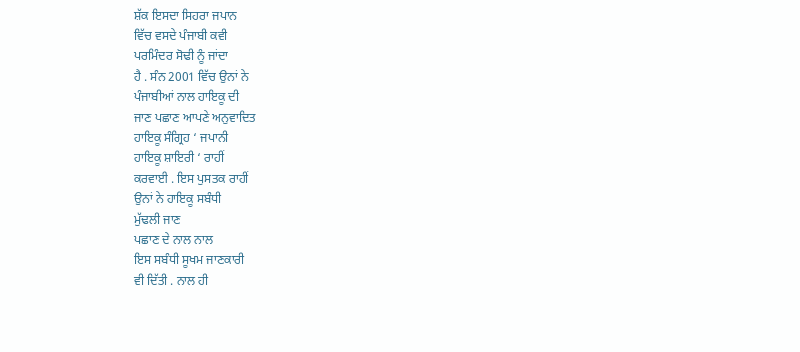ਸ਼ੱਕ ਇਸਦਾ ਸਿਹਰਾ ਜਪਾਨ
ਵਿੱਚ ਵਸਦੇ ਪੰਜਾਬੀ ਕਵੀ
ਪਰਮਿੰਦਰ ਸੋਢੀ ਨੂੰ ਜਾਂਦਾ
ਹੈ . ਸੰਨ 2001 ਵਿੱਚ ਉਨਾਂ ਨੇ
ਪੰਜਾਬੀਆਂ ਨਾਲ ਹਾਇਕੂ ਦੀ
ਜਾਣ ਪਛਾਣ ਆਪਣੇ ਅਨੁਵਾਦਿਤ
ਹਾਇਕੂ ਸੰਗ੍ਰਿਹ ‘ ਜਪਾਨੀ
ਹਾਇਕੂ ਸ਼ਾਇਰੀ ‘ ਰਾਹੀਂ
ਕਰਵਾਈ . ਇਸ ਪੁਸਤਕ ਰਾਹੀਂ
ਉਨਾਂ ਨੇ ਹਾਇਕੂ ਸਬੰਧੀ
ਮੁੱਢਲੀ ਜਾਣ
ਪਛਾਣ ਦੇ ਨਾਲ ਨਾਲ
ਇਸ ਸਬੰਧੀ ਸੂਖਮ ਜਾਣਕਾਰੀ
ਵੀ ਦਿੱਤੀ . ਨਾਲ ਹੀ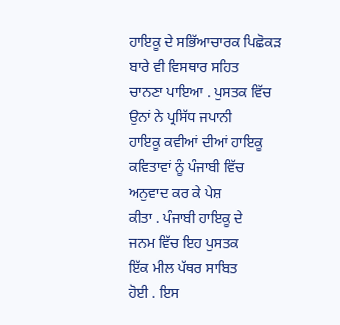ਹਾਇਕੂ ਦੇ ਸਭਿੱਆਚਾਰਕ ਪਿਛੋਕੜ
ਬਾਰੇ ਵੀ ਵਿਸਥਾਰ ਸਹਿਤ
ਚਾਨਣਾ ਪਾਇਆ . ਪੁਸਤਕ ਵਿੱਚ
ਉਨਾਂ ਨੇ ਪ੍ਰਸਿੱਧ ਜਪਾਨੀ
ਹਾਇਕੂ ਕਵੀਆਂ ਦੀਆਂ ਹਾਇਕੂ
ਕਵਿਤਾਵਾਂ ਨੂੰ ਪੰਜਾਬੀ ਵਿੱਚ
ਅਨੁਵਾਦ ਕਰ ਕੇ ਪੇਸ਼
ਕੀਤਾ . ਪੰਜਾਬੀ ਹਾਇਕੂ ਦੇ
ਜਨਮ ਵਿੱਚ ਇਹ ਪੁਸਤਕ
ਇੱਕ ਮੀਲ ਪੱਥਰ ਸਾਬਿਤ
ਹੋਈ . ਇਸ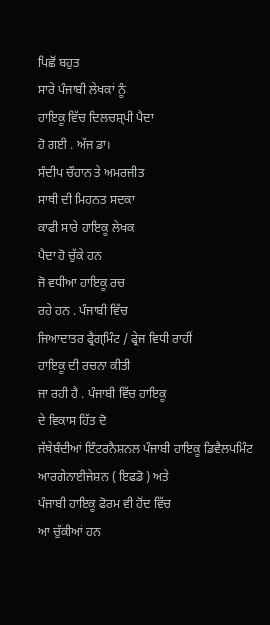ਪਿਛੋਂ ਬਹੁਤ
ਸਾਰੇ ਪੰਜਾਬੀ ਲੇਖਕਾਂ ਨੂੰ
ਹਾਇਕੂ ਵਿੱਚ ਦਿਲਚਸ਼੍ਪੀ ਪੈਦਾ
ਹੋ ਗਈ . ਅੱਜ ਡਾ।
ਸੰਦੀਪ ਚੌਹਾਨ ਤੇ ਅਮਰਜੀਤ
ਸਾਥੀ ਦੀ ਮਿਹਨਤ ਸਦਕਾ
ਕਾਫੀ ਸਾਰੇ ਹਾਇਕੂ ਲੇਖਕ
ਪੈਦਾ ਹੋ ਚੁੱਕੇ ਹਨ
ਜੋ ਵਧੀਆ ਹਾਇਕੂ ਰਚ
ਰਹੇ ਹਨ . ਪੰਜਾਬੀ ਵਿੱਚ
ਜਿਆਦਾਤਰ ਫ੍ਰੈਗ੍ਮਿੰਟ / ਫ੍ਰੇਜ ਵਿਧੀ ਰਾਹੀਂ
ਹਾਇਕੂ ਦੀ ਰਚਨਾ ਕੀਤੀ
ਜਾ ਰਹੀ ਹੈ . ਪੰਜਾਬੀ ਵਿੱਚ ਹਾਇਕੂ
ਦੇ ਵਿਕਾਸ ਹਿੱਤ ਦੋ
ਜੱਥੇਬੰਦੀਆਂ ਇੰਟਰਨੈਸ਼ਨਲ ਪੰਜਾਬੀ ਹਾਇਕੂ ਡਿਵੈਲਪਮਿੰਟ
ਆਰਗੇਨਾਈਜੇਸ਼ਨ ( ਇਫਡੋ ) ਅਤੇ
ਪੰਜਾਬੀ ਹਾਇਕੂ ਫੋਰਮ ਵੀ ਹੋਂਦ ਵਿੱਚ
ਆ ਚੁੱਕੀਆਂ ਹਨ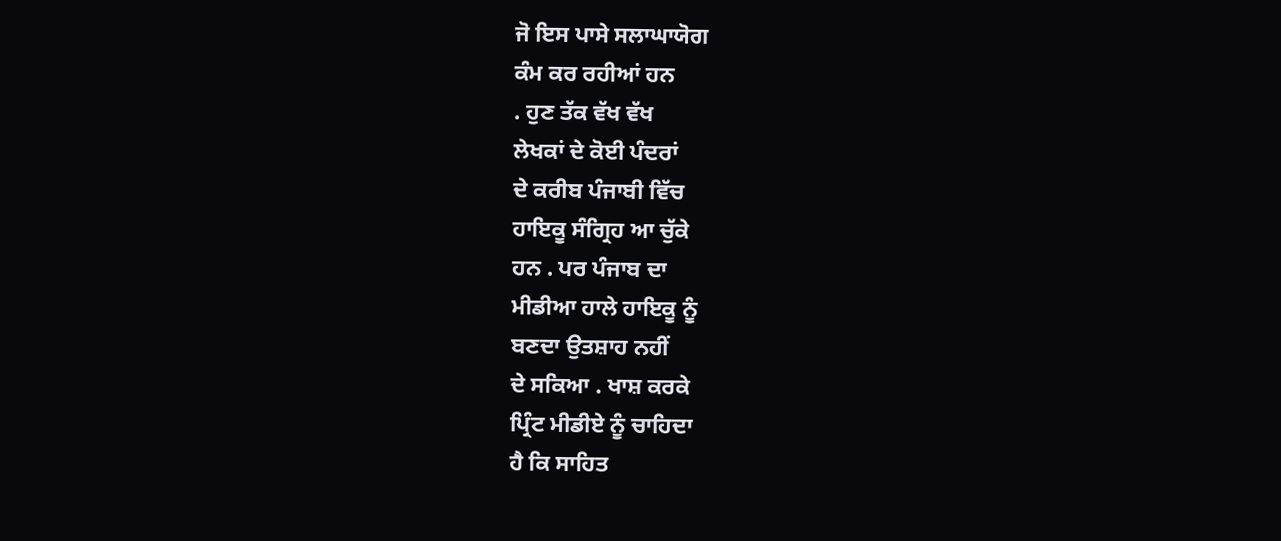ਜੋ ਇਸ ਪਾਸੇ ਸਲਾਘਾਯੋਗ
ਕੰਮ ਕਰ ਰਹੀਆਂ ਹਨ
. ਹੁਣ ਤੱਕ ਵੱਖ ਵੱਖ
ਲੇਖਕਾਂ ਦੇ ਕੋਈ ਪੰਦਰਾਂ
ਦੇ ਕਰੀਬ ਪੰਜਾਬੀ ਵਿੱਚ
ਹਾਇਕੂ ਸੰਗ੍ਰਿਹ ਆ ਚੁੱਕੇ
ਹਨ . ਪਰ ਪੰਜਾਬ ਦਾ
ਮੀਡੀਆ ਹਾਲੇ ਹਾਇਕੂ ਨੂੰ
ਬਣਦਾ ਉਤਸ਼ਾਹ ਨਹੀਂ
ਦੇ ਸਕਿਆ . ਖਾਸ਼ ਕਰਕੇ
ਪ੍ਰਿੰਟ ਮੀਡੀਏ ਨੂੰ ਚਾਹਿਦਾ
ਹੈ ਕਿ ਸਾਹਿਤ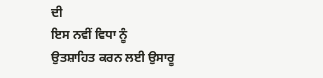ਦੀ
ਇਸ ਨਵੀਂ ਵਿਧਾ ਨੂੰ
ਉਤਸ਼ਾਹਿਤ ਕਰਨ ਲਈ ਉਸਾਰੂ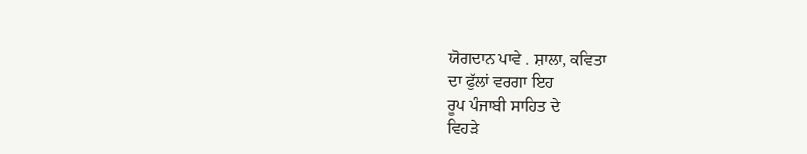ਯੋਗਦਾਨ ਪਾਵੇ . ਸ਼ਾਲਾ, ਕਵਿਤਾ
ਦਾ ਫੁੱਲਾਂ ਵਰਗਾ ਇਹ
ਰੂਪ ਪੰਜਾਬੀ ਸਾਹਿਤ ਦੇ
ਵਿਹੜੇ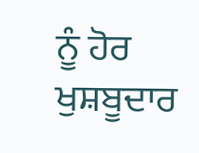ਨੂੰ ਹੋਰ ਖੁਸ਼ਬੂਦਾਰ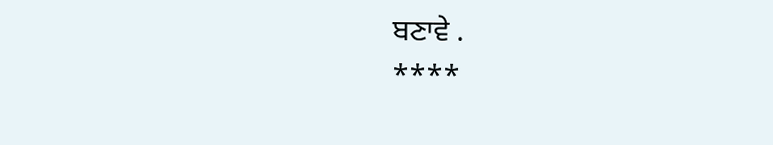ਬਣਾਵੇ .
****